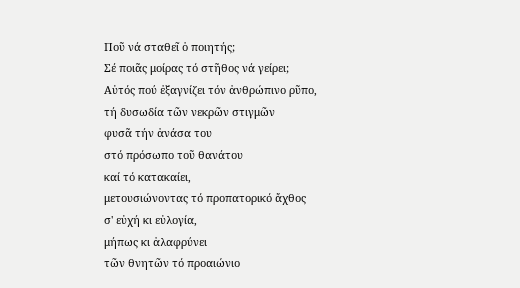Ποῦ νά σταθεῖ ὁ ποιητής;
Σέ ποιᾶς μοίρας τό στῆθος νά γείρει;
Αὐτός πού ἐξαγνίζει τόν ἀνθρώπινο ρῦπο,
τή δυσωδία τῶν νεκρῶν στιγμῶν
φυσᾶ τήν ἀνάσα του
στό πρόσωπο τοῦ θανάτου
καί τό κατακαίει,
μετουσιώνοντας τό προπατορικό ἄχθος
σ' εὐχή κι εὐλογία,
μήπως κι ἀλαφρύνει
τῶν θνητῶν τό προαιώνιο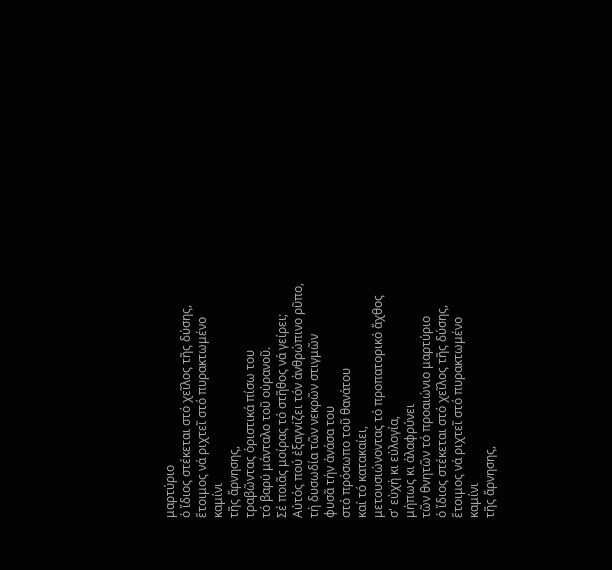μαρτύριο
ὁ ἴδιος στέκεται στό χεῖλος τῆς δύσης,
ἕτοιμος νά ριχτεῖ στό πυρακτωμένο καμίνι
τῆς ἄρνησης,
τραβῶντας ὁριστικά πίσω του
τό βαρύ μάνταλο τοῦ οὐρανοῦ.
Σέ ποιᾶς μοίρας τό στῆθος νά γείρει;
Αὐτός πού ἐξαγνίζει τόν ἀνθρώπινο ρῦπο,
τή δυσωδία τῶν νεκρῶν στιγμῶν
φυσᾶ τήν ἀνάσα του
στό πρόσωπο τοῦ θανάτου
καί τό κατακαίει,
μετουσιώνοντας τό προπατορικό ἄχθος
σ' εὐχή κι εὐλογία,
μήπως κι ἀλαφρύνει
τῶν θνητῶν τό προαιώνιο μαρτύριο
ὁ ἴδιος στέκεται στό χεῖλος τῆς δύσης,
ἕτοιμος νά ριχτεῖ στό πυρακτωμένο καμίνι
τῆς ἄρνησης,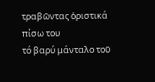τραβῶντας ὁριστικά πίσω του
τό βαρύ μάνταλο τοῦ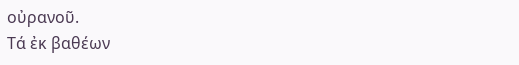οὐρανοῦ.
Τά ἐκ βαθέων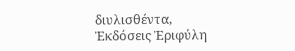διυλισθέντα, Ἐκδόσεις Ἐριφύλη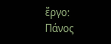ἔργο: Πάνος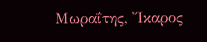Μωραΐτης, Ἴκαρος